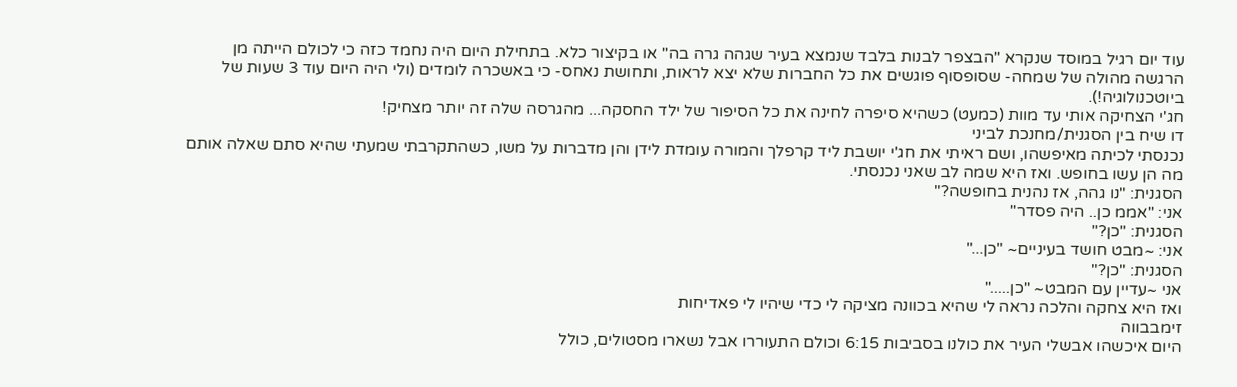עוד יום רגיל במוסד שנקרא "הבצפר לבנות בלבד שנמצא בעיר שגהה גרה בה" או בקיצור כלא. בתחילת היום היה נחמד כזה כי לכולם הייתה מן הרגשה מהולה של שמחה- שסופסוף פוגשים את כל החברות שלא יצא לראות, ותחושת נאחס- כי באשכרה לומדים (ולי היה היום עוד 3 שעות של ביוטכנולוגיה!).
חג'י הצחיקה אותי עד מוות (כמעט) כשהיא סיפרה לחינה את כל הסיפור של ילד החסקה... מהגרסה שלה זה יותר מצחיק!
דו שיח בין הסגנית/מחנכת לביני
נכנסתי לכיתה מאיפשהו, ושם ראיתי את חג'י יושבת ליד קרפלך והמורה עומדת לידן והן מדברות על משו, כשהתקרבתי שמעתי שהיא סתם שאלה אותם מה הן עשו בחופש. ואז היא שמה לב שאני נכנסתי.
הסגנית: "נו גהה, אז נהנית בחופשה?"
אני: "אממ כן.. היה פסדר"
הסגנית: "כן?"
אני: ~מבט חושד בעיניים~ "כן..."
הסגנית: "כן?"
אני ~עדיין עם המבט~ "כן....."
ואז היא צחקה והלכה נראה לי שהיא בכוונה מציקה לי כדי שיהיו לי פאדיחות
זימבבווה
היום איכשהו אבשלי העיר את כולנו בסביבות 6:15 וכולם התעוררו אבל נשארו מסטולים, כולל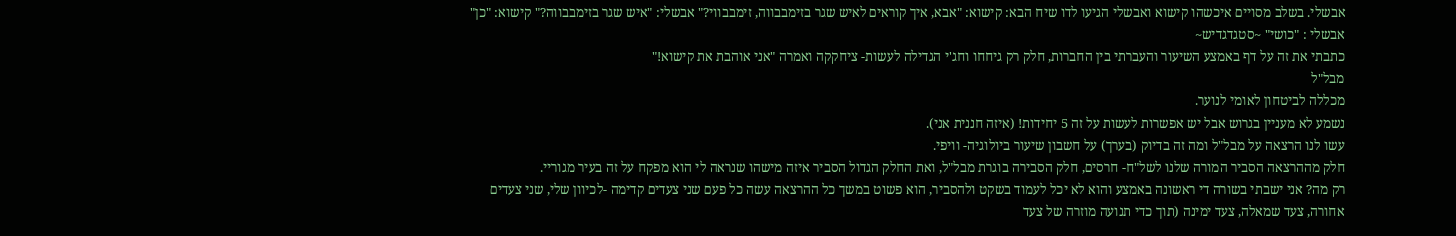אבשלי. בשלב מסויים איכשהו קישוא ואבשלי הגיעו לדו שיח הבא: קישוא: "אבא, איך קוראים לאיש שגר בזימבבווה, זימבבווי?" אבשלי: "איש שגר בזימבבווה?" קישוא: "כן" אבשלי : "כושי" ~סטגדגדיש~
כתבתי את זה על דף באמצע השיעור והעברתי בין החברות, חלק רק גיחחו וחג'י הגדילה לעשות- ציחקקה ואמרה "אני אוהבת את קישוא!"
מבל"ל
מכללה לביטחון לאומי לנוער.
נשמע לא מעניין בגרוש אבל יש אפשרות לעשות על זה 5 יחידות! (איזה חננית אני).
עשו לנו הרצאה על מבל"ל ומה זה בדיוק (בערך) על חשבון שיעור ביולוגיה- וויפי.
חלק מההרצאה הסביר המורה שלנו לשל"ח- חרסים, חלק הסבירה בוגרת מבל"ל, ואת החלק הגדול הסביר איזה מישהו שנראה לי הוא מפקח על זה בעיר מגוריי.
רק מה? אני ישבתי בשורה די ראשונה באמצע והוא לא יכל לעמוד בשקט ולהסביר, הוא פשוט במשך כל ההרצאה עשה כל פעם שני צעדים קדימה -לכיוון שלי, שני צעדים אחורה, צעד שמאלה, צעד ימינה (תוך כדי תנועה מוזרה של צעד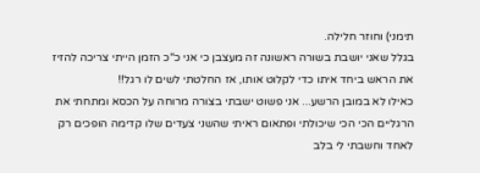תימני) וחוזר חלילה.
בגלל שאני יושבת בשורה ראשונה זה מעצבן כי אני כ"כ הזמן הייתי צריכה להזיז את הראש ביחד איתו כדי לקלוט אותו, אז החלטתי לשים לו רגל!!
כאילו לא במובן הרשע... אני פשוט ישבתי בצורה מרוחה על הכסא ומתחתי את הרגליים הכי הכי שיכולתי ופתאום ראיתי שהשני צעדים שלו קדימה הופכים רק לאחד וחשבתי לי בלב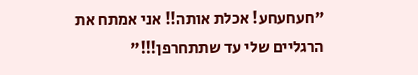"חעחעחע! אכלת אותה!! אני אמתח את הרגליים שלי עד שתתחרפן!!!"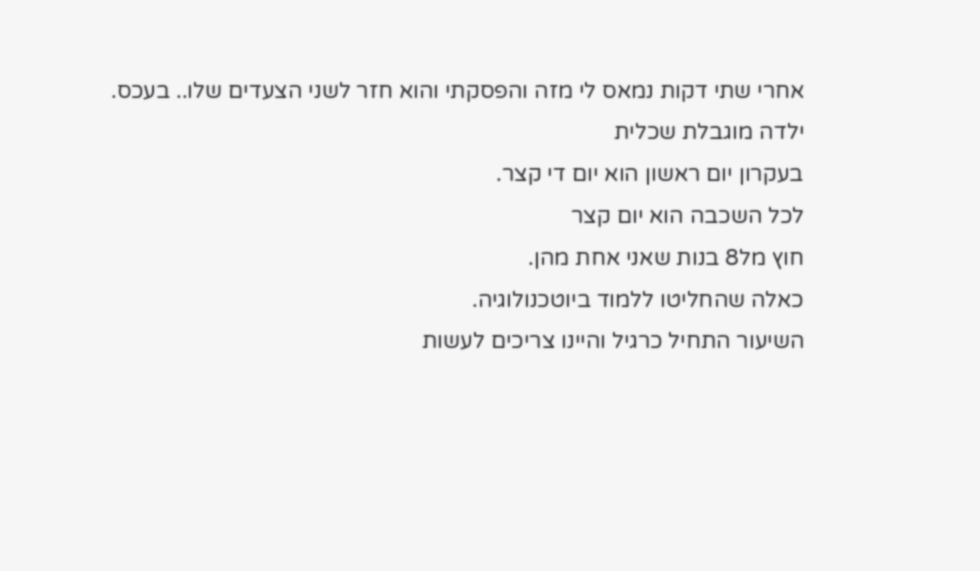אחרי שתי דקות נמאס לי מזה והפסקתי והוא חזר לשני הצעדים שלו.. בעכס.
ילדה מוגבלת שכלית
בעקרון יום ראשון הוא יום די קצר.
לכל השכבה הוא יום קצר
חוץ מל8 בנות שאני אחת מהן.
כאלה שהחליטו ללמוד ביוטכנולוגיה.
השיעור התחיל כרגיל והיינו צריכים לעשות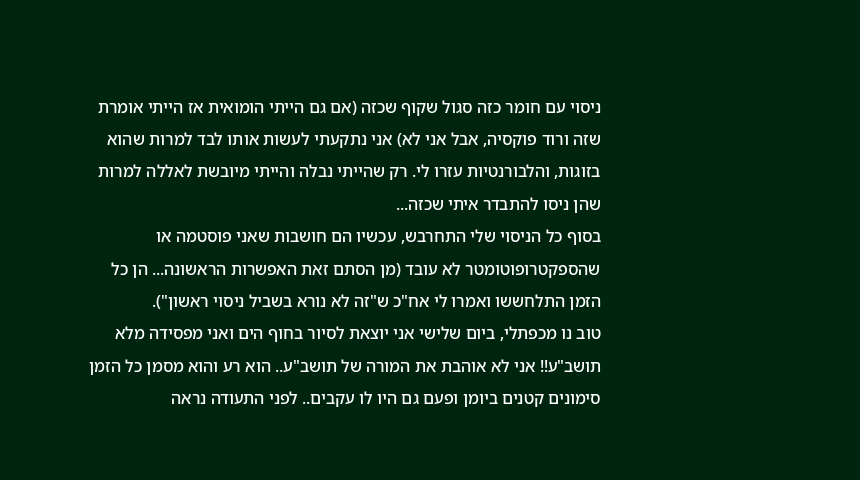ניסוי עם חומר כזה סגול שקוף שכזה (אם גם הייתי הומואית אז הייתי אומרת שזה ורוד פוקסיה, אבל אני לא) אני נתקעתי לעשות אותו לבד למרות שהוא בזוגות, והלבורנטיות עזרו לי. רק שהייתי נבלה והייתי מיובשת לאללה למרות שהן ניסו להתבדר איתי שכזה...
בסוף כל הניסוי שלי התחרבש, עכשיו הם חושבות שאני פוסטמה או שהספקטרופוטומטר לא עובד (מן הסתם זאת האפשרות הראשונה... הן כל הזמן התלחששו ואמרו לי אח"כ ש"זה לא נורא בשביל ניסוי ראשון").
טוב נו מכפתלי, ביום שלישי אני יוצאת לסיור בחוף הים ואני מפסידה מלא תושב"ע!! אני לא אוהבת את המורה של תושב"ע.. הוא רע והוא מסמן כל הזמן סימונים קטנים ביומן ופעם גם היו לו עקבים.. לפני התעודה נראה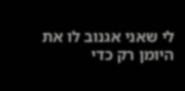לי שאני אגנוב לו את היומן רק כדי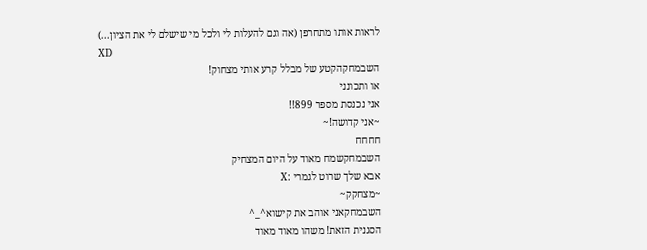לראות אותו מתחרפן (אה וגם להעלות לי ולכל מי שישלם לי את הציון...)
XD
השבמחקהקטע של מבלל קרע אותי מצחוק!
או ותכונני
אני נכנסת מספר 899!!
~אני קדושה!~
חחחח
השבמחקשמח מאוד על היום המצחיק
אבא שלך שרוט לגמרי :X
~מצחקק~
השבמחקאני אוהב את קישוא^_^
הסגנית הזאת! משהו מאוד מאוד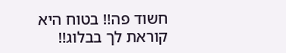חשוד פה!! בטוח היא קוראת לך בבלוג!!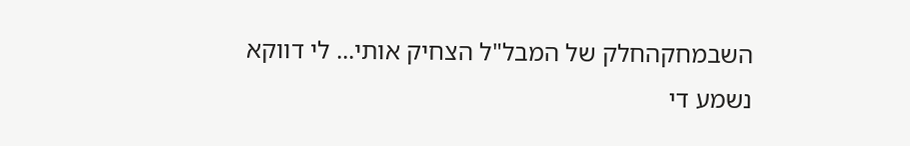השבמחקהחלק של המבל"ל הצחיק אותי... לי דווקא נשמע די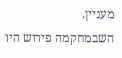מעניין.
השבמחקמה פירוש היו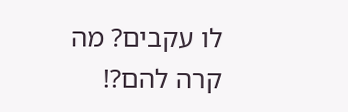לו עקבים? מה קרה להם?!